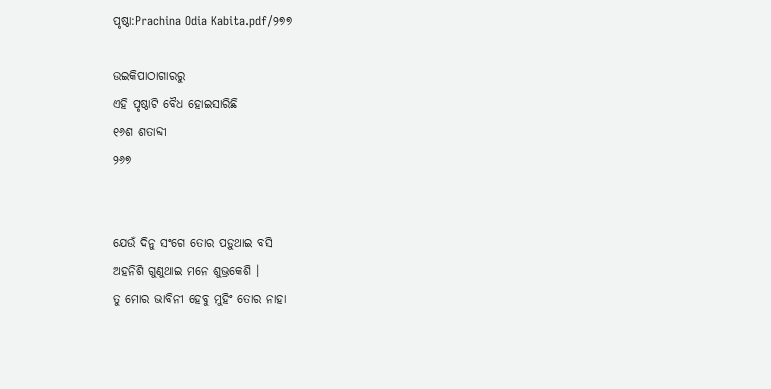ପୃଷ୍ଠା:Prachina Odia Kabita.pdf/୨୭୭

ଉଇକିପାଠାଗାର‌ରୁ
ଏହି ପୃଷ୍ଠାଟି ବୈଧ ହୋଇସାରିଛି
୧୬ଶ ଶତାବ୍ଦୀ
୨୬୭


ଯେଉଁ ଦିନୁ ସଂଗେ ତୋର ପଡ଼ୁଥାଇ ବସି
ଅହନିଶି ଗୁଣୁଥାଇ ମନେ ଶୁଭ୍ରକେଶି ।
ତୁ ମୋର ଭାବିନୀ ହେବୁ ମୁହିଂ ତୋର ନାହା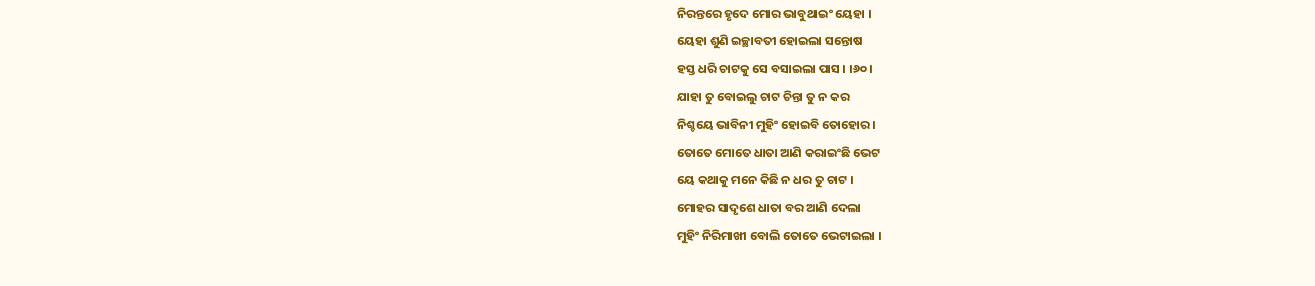ନିରନ୍ତରେ ହୃଦେ ମୋର ଭାବୁଥାଇଂ ୟେହା ।
ୟେହା ଶୁଣି ଇଚ୍ଛାବତୀ ହୋଇଲା ସନ୍ତୋଷ
ହସ୍ତ ଧରି ଚାଟକୁ ସେ ବସାଇଲା ପାସ । ।୬୦।
ଯାହା ତୁ ବୋଇଲୁ ଚାଟ ଚିନ୍ତା ତୁ ନ କର
ନିଶ୍ଚୟେ ଭାବିନୀ ମୁହିଂ ହୋଇବି ତୋହୋର ।
ତୋତେ ମୋତେ ଧାତା ଆଣି କରାଇଂଛି ଭେଟ
ୟେ କଥାକୁ ମନେ କିଛି ନ ଧର ତୁ ଚାଟ ।
ମୋହର ସାଦୃଶେ ଧାତା ବର ଆଣି ଦେଲା
ମୁହିଂ ନିରିମାଖୀ ବୋଲି ତୋତେ ଭେଟାଇଲା ।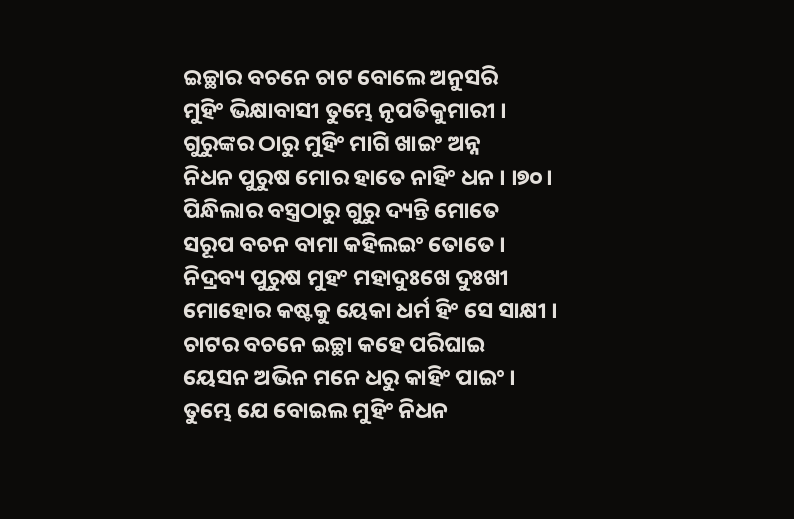ଇଚ୍ଛାର ବଚନେ ଚାଟ ବୋଲେ ଅନୁସରି
ମୁହିଂ ଭିକ୍ଷାବାସୀ ତୁମ୍ଭେ ନୃପତିକୁମାରୀ ।
ଗୁରୁଙ୍କର ଠାରୁ ମୁହିଂ ମାଗି ଖାଇଂ ଅନ୍ନ
ନିଧନ ପୁରୁଷ ମୋର ହାତେ ନାହିଂ ଧନ । ।୭୦।
ପିନ୍ଧିଲାର ବସ୍ତ୍ରଠାରୁ ଗୁରୁ ଦ୍ୟନ୍ତି ମୋତେ
ସରୂପ ବଚନ ବାମା କହିଲଇଂ ତୋତେ ।
ନିଦ୍ରବ୍ୟ ପୁରୁଷ ମୁହଂ ମହାଦୁଃଖେ ଦୁଃଖୀ
ମୋହୋର କଷ୍ଟକୁ ୟେକା ଧର୍ମ ହିଂ ସେ ସାକ୍ଷୀ ।
ଚାଟର ବଚନେ ଇଚ୍ଛା କହେ ପରିଘାଇ
ୟେସନ ଅଭିନ ମନେ ଧରୁ କାହିଂ ପାଇଂ ।
ତୁମ୍ଭେ ଯେ ବୋଇଲ ମୁହିଂ ନିଧନ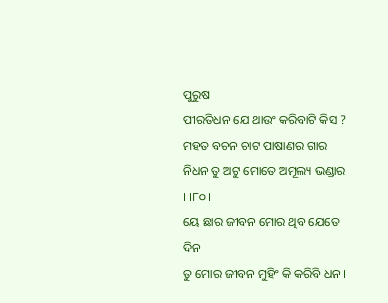ପୁରୁଷ
ପୀରତିଧନ ଯେ ଥାଉଂ କରିବାଟି କିସ ?
ମହତ ବଚନ ଚାଟ ପାଷାଣର ଗାର
ନିଧନ ତୁ ଅଟୁ ମୋତେ ଅମୂଲ୍ୟ ଭଣ୍ଡାର । ।୮୦।
ୟେ ଛାର ଜୀବନ ମୋର ଥିବ ଯେତେ ଦିନ
ତୁ ମୋର ଜୀବନ ମୁହିଂ କି କରିବି ଧନ ।